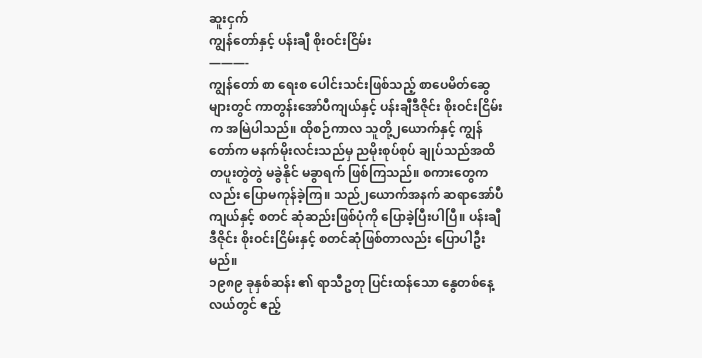ဆူးငှက်
ကျွန်တော်နှင့် ပန်းချီ စိုးဝင်းငြိမ်း
———-
ကျွန်တော် စာ ရေးစ ပေါင်းသင်းဖြစ်သည့် စာပေမိတ်ဆွေများတွင် ကာတွန်းအော်ပီကျယ်နှင့် ပန်းချီဒီဇိုင်း စိုးဝင်းငြိမ်းက အမြဲပါသည်။ ထိုစဉ်ကာလ သူတို့၂ယောက်နှင့် ကျွန်တော်က မနက်မိုးလင်းသည်မှ ညမိုးစုပ်စုပ် ချုပ်သည်အထိ တပူးတွဲတွဲ မခွဲနိုင် မခွာရက် ဖြစ်ကြသည်။ စကားတွေကလည်း ပြောမကုန်ခဲ့ကြ။ သည်၂ယောက်အနက် ဆရာအော်ပီကျယ်နှင့် စတင် ဆုံဆည်းဖြစ်ပုံကို ပြောခဲ့ပြီးပါပြီ။ ပန်းချီဒီဇိုင်း စိုးဝင်းငြိမ်းနှင့် စတင်ဆုံဖြစ်တာလည်း ပြောပါဦးမည်။
၁၉၈၉ ခုနှစ်ဆန်း ၏ ရာသီဥတု ပြင်းထန်သော နွေတစ်နေ့လယ်တွင် ဧည့်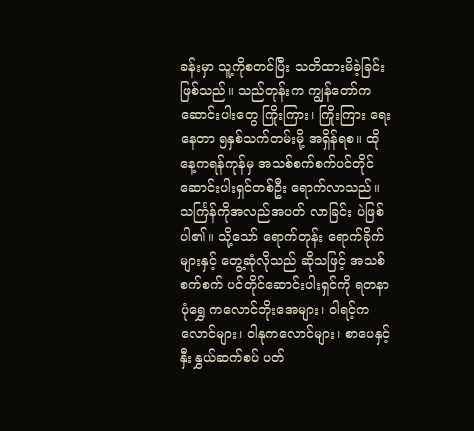ခန်းမှာ သူ့ကိုစတင်ပြီး သတိထားမိခဲ့ခြင်း ဖြစ်သည်။ သည်တုန်းက ကျွန်တော်က ဆောင်းပါးတွေ ကြိုးကြား၊ ကြိုးကြား ရေးနေတာ ၅နှစ်သက်တမ်းမို့ အရှိန်ရစ။ ထိုနေ့ကရန်ကုန်မှ အသစ်စက်စက်ပင်တိုင် ဆောင်းပါးရှင်တစ်ဦး ရောက်လာသည်။ သင်္ကြန်ကိုအလည်အပတ် လာခြင်း ပဲဖြစ်ပါ၏။ သို့သော် ရောက်တုန်း ရောက်ခိုက် များနှင့် တွေ့ဆုံလိုသည် ဆိုသဖြင့် အသစ်စက်စက် ပင်တိုင်ဆောင်းပါးရှင်ကို ရတနာပုံရွှေ ကလောင်ဘိုးအေများ၊ ဝါရင့်ကလောင်များ၊ ဝါနုကလောင်များ၊ စာပေနှင့် နှီးနွှယ်ဆက်စပ် ပတ်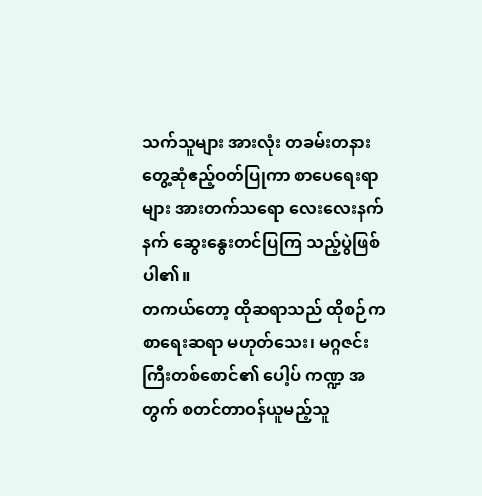သက်သူများ အားလုံး တခမ်းတနား တွေ့ဆုံဧည့်ဝတ်ပြုကာ စာပေရေးရာများ အားတက်သရော လေးလေးနက်နက် ဆွေးနွေးတင်ပြကြ သည့်ပွဲဖြစ်ပါ၏။
တကယ်တော့ ထိုဆရာသည် ထိုစဉ်က စာရေးဆရာ မဟုတ်သေး၊ မဂ္ဂဇင်းကြီးတစ်စောင်၏ ပေါ့ပ် ကဏ္ဍ အတွက် စတင်တာဝန်ယူမည့်သူ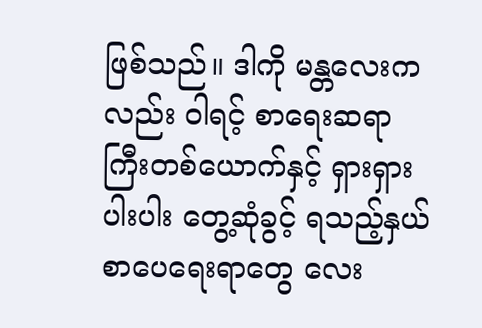ဖြစ်သည်။ ဒါကို မန္တလေးကလည်း ဝါရင့် စာရေးဆရာကြီးတစ်ယောက်နှင့် ရှားရှားပါးပါး တွေ့ဆုံခွင့် ရသည့်နှယ် စာပေရေးရာတွေ လေး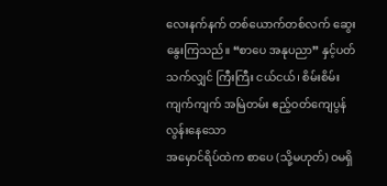လေးနက်နက် တစ်ယောက်တစ်လက် ဆွေးနွေးကြသည်။ “စာပေ အနုပညာ” နှင့်ပတ်သက်လျှင် ကြီးကြီး ငယ်ငယ်၊ စိမ်းစိမ်းကျက်ကျက် အမြဲတမ်း ဧည့်ဝတ်ကျေပွန်လွန်းနေသော
အမှောင်ရိပ်ထဲက စာပေ (သို့မဟုတ်) ဝမရှိ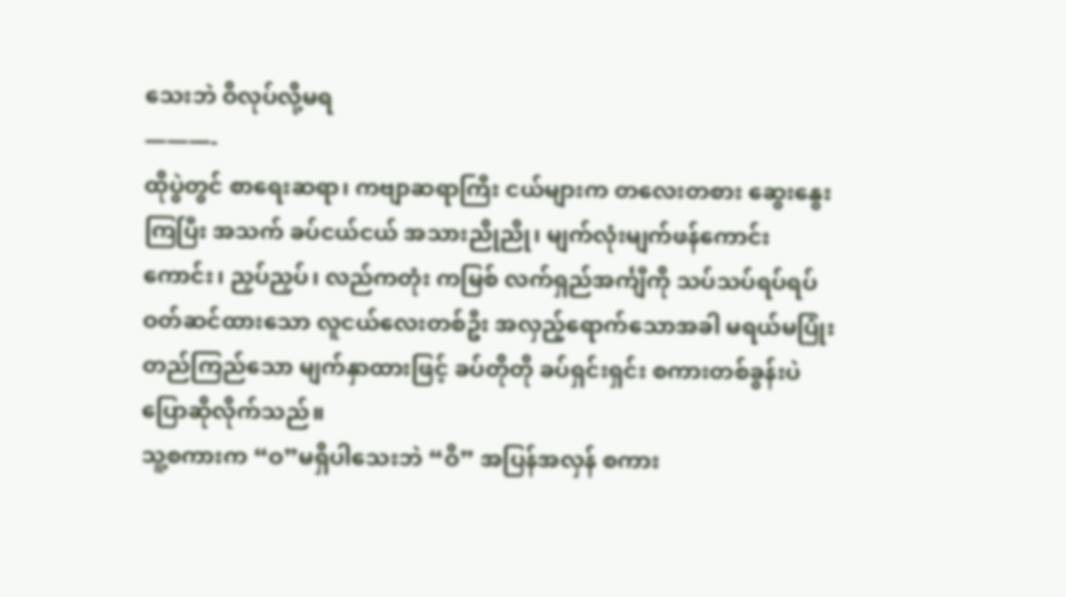သေးဘဲ ဝိလုပ်လို့မရ
———-
ထိုပွဲတွင် စာရေးဆရာ၊ ကဗျာဆရာကြီး ငယ်များက တလေးတစား ဆွေးနွေးကြပြီး အသက် ခပ်ငယ်ငယ် အသားညိုညို၊ မျက်လုံးမျက်ဖန်ကောင်းကောင်း၊ ညှပ်ညှပ်၊ လည်ကတုံး ကမြစ် လက်ရှည်အင်္ကျီကို သပ်သပ်ရပ်ရပ် ဝတ်ဆင်ထားသော လူငယ်လေးတစ်ဦး အလှည့်ရောက်သောအခါ မရယ်မပြုံး တည်ကြည်သော မျက်နှာထားဖြင့် ခပ်တိုတို ခပ်ရှင်းရှင်း စကားတစ်ခွန်းပဲ ပြောဆိုလိုက်သည်။
သူ့စကားက “ဝ”မရှိပါသေးဘဲ “ဝိ” အပြန်အလှန် စကား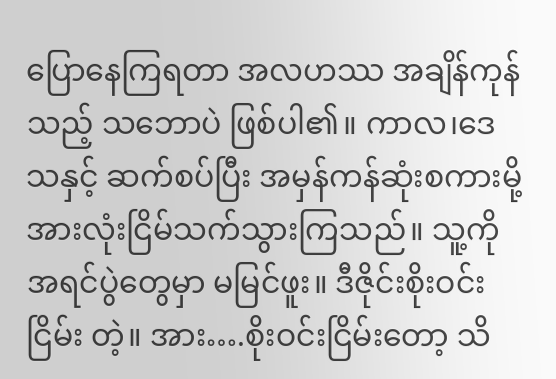ပြောနေကြရတာ အလဟဿ အချိန်ကုန်သည့် သဘောပဲ ဖြစ်ပါ၏။ ကာလ၊ဒေသနှင့် ဆက်စပ်ပြီး အမှန်ကန်ဆုံးစကားမို့ အားလုံးငြိမ်သက်သွားကြသည်။ သူ့ကို အရင်ပွဲတွေမှာ မမြင်ဖူး။ ဒီဇိုင်းစိုးဝင်းငြိမ်း တဲ့။ အား….စိုးဝင်းငြိမ်းတော့ သိ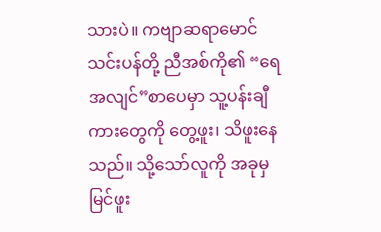သားပဲ။ ကဗျာဆရာမောင်သင်းပန်တို့ ညီအစ်ကို၏ “ရေအလျင်”စာပေမှာ သူ့ပန်းချီကားတွေကို တွေ့ဖူး၊ သိဖူးနေသည်။ သို့သော်လူကို အခုမှ မြင်ဖူး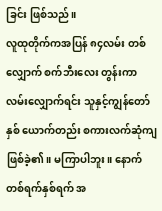ခြင်း ဖြစ်သည်။
လူထုတိုက်ကအပြန် ၈၄လမ်း တစ်လျှောက် စက်ဘီးလေး တွန်းကာ လမ်းလျှောက်ရင်း သူနှင့်ကျွန်တော်နှစ် ယောက်တည်း စကားလက်ဆုံကျဖြစ်ခဲ့၏။ မကြာပါဘူး။ နောက်တစ်ရက်နှစ်ရက် အ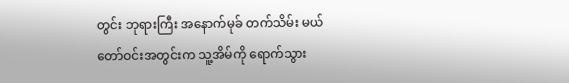တွင်း ဘုရားကြီး အနောက်မုခ် တက်သိမ်း မယ်တော်ဝင်းအတွင်းက သူ့အိမ်ကို ရောက်သွား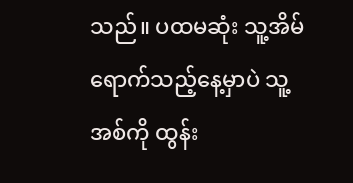သည်။ ပထမဆုံး သူ့အိမ်ရောက်သည့်နေ့မှာပဲ သူ့အစ်ကို ထွန်း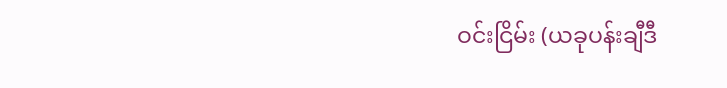ဝင်းငြိမ်း (ယခုပန်းချီဒီ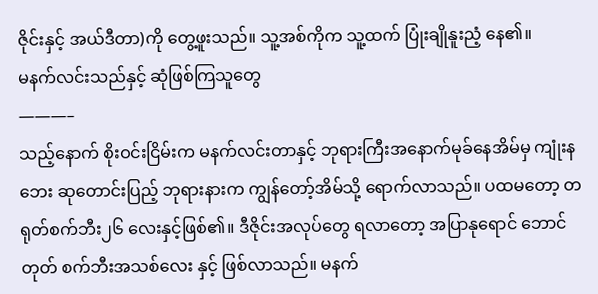ဇိုင်းနှင့် အယ်ဒီတာ)ကို တွေ့ဖူးသည်။ သူ့အစ်ကိုက သူ့ထက် ပြုံးချိုနူးညံ့ နေ၏။
မနက်လင်းသည်နှင့် ဆုံဖြစ်ကြသူတွေ
———–
သည့်နောက် စိုးဝင်းငြိမ်းက မနက်လင်းတာနှင့် ဘုရားကြီးအနောက်မုခ်နေအိမ်မှ ကျုံးနဘေး ဆုတောင်းပြည့် ဘုရားနားက ကျွန်တော့်အိမ်သို့ ရောက်လာသည်။ ပထမတော့ တရုတ်စက်ဘီး၂၆ လေးနှင့်ဖြစ်၏။ ဒီဇိုင်းအလုပ်တွေ ရလာတော့ အပြာနုရောင် ဘောင်တုတ် စက်ဘီးအသစ်လေး နှင့် ဖြစ်လာသည်။ မနက်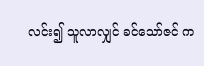လင်း၍ သူလာလျှင် ခင်သော်ဇင် က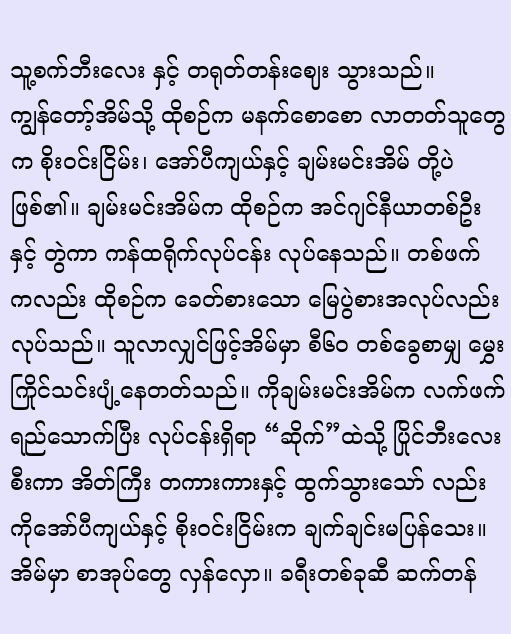သူ့စက်ဘီးလေး နှင့် တရုတ်တန်းဈေး သွားသည်။
ကျွန်တော့်အိမ်သို့ ထိုစဉ်က မနက်စောစော လာတတ်သူတွေက စိုးဝင်းငြိမ်း၊ အော်ပီကျယ်နှင့် ချမ်းမင်းအိမ် တို့ပဲဖြစ်၏။ ချမ်းမင်းအိမ်က ထိုစဉ်က အင်ဂျင်နီယာတစ်ဦးနှင့် တွဲကာ ကန်ထရိုက်လုပ်ငန်း လုပ်နေသည်။ တစ်ဖက် ကလည်း ထိုစဉ်က ခေတ်စားသော မြေပွဲစားအလုပ်လည်း လုပ်သည်။ သူလာလျှင်ဖြင့်အိမ်မှာ စီ၆၀ တစ်ခွေစာမျှ မွှေးကြိုင်သင်းပျံ့နေတတ်သည်။ ကိုချမ်းမင်းအိမ်က လက်ဖက်ရည်သောက်ပြီး လုပ်ငန်းရှိရာ “ဆိုက်”ထဲသို့ ပြိုင်ဘီးလေး စီးကာ အိတ်ကြီး တကားကားနှင့် ထွက်သွားသော် လည်း ကိုအော်ပီကျယ်နှင့် စိုးဝင်းငြိမ်းက ချက်ချင်းမပြန်သေး။ အိမ်မှာ စာအုပ်တွေ လှန်လှော။ ခရီးတစ်ခုဆီ ဆက်တန်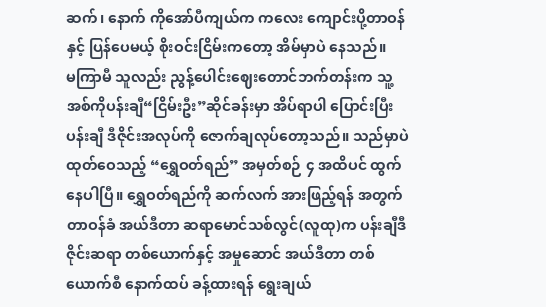ဆက်၊ နောက် ကိုအော်ပီကျယ်က ကလေး ကျောင်းပို့တာဝန်နှင့် ပြန်ပေမယ့် စိုးဝင်းငြိမ်းကတော့ အိမ်မှာပဲ နေသည်။
မကြာမီ သူလည်း ညွန့်ပေါင်းဈေးတောင်ဘက်တန်းက သူ့အစ်ကိုပန်းချီ“ငြိမ်းဦး”ဆိုင်ခန်းမှာ အိပ်ရာပါ ပြောင်းပြီး ပန်းချီ ဒီဇိုင်းအလုပ်ကို ဇောက်ချလုပ်တော့သည်။ သည်မှာပဲ ထုတ်ဝေသည့် “ရွှေဝတ်ရည်” အမှတ်စဉ် ၄ အထိပင် ထွက်နေပါပြီ။ ရွှေဝတ်ရည်ကို ဆက်လက် အားဖြည့်ရန် အတွက် တာဝန်ခံ အယ်ဒီတာ ဆရာမောင်သစ်လွင်(လူထု)က ပန်းချီဒီဇိုင်းဆရာ တစ်ယောက်နှင့် အမှုဆောင် အယ်ဒီတာ တစ်ယောက်စီ နောက်ထပ် ခန့်ထားရန် ရွေးချယ်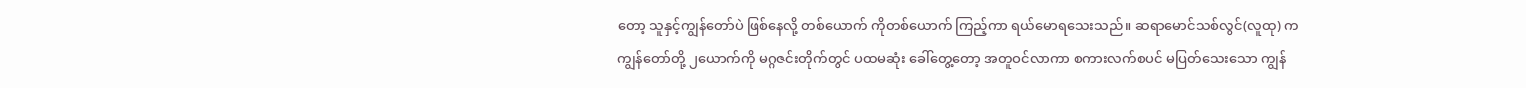တော့ သူနှင့်ကျွန်တော်ပဲ ဖြစ်နေလို့ တစ်ယောက် ကိုတစ်ယောက် ကြည့်ကာ ရယ်မောရသေးသည်။ ဆရာမောင်သစ်လွင်(လူထု) က ကျွန်တော်တို့ ၂ယောက်ကို မဂ္ဂဇင်းတိုက်တွင် ပထမဆုံး ခေါ်တွေ့တော့ အတူဝင်လာကာ စကားလက်စပင် မပြတ်သေးသော ကျွန်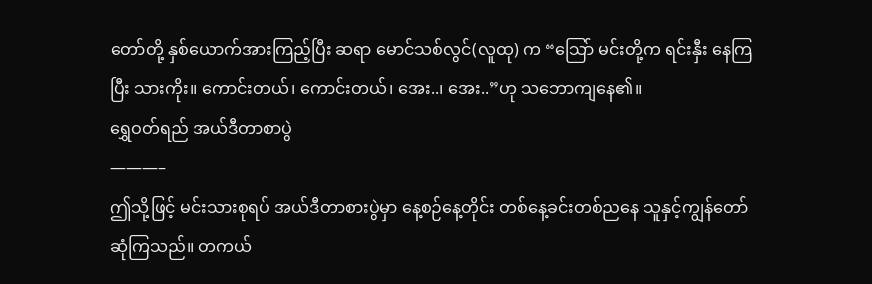တော်တို့ နှစ်ယောက်အားကြည့်ပြီး ဆရာ မောင်သစ်လွင်(လူထု) က “သြော် မင်းတို့က ရင်းနှီး နေကြပြီး သားကိုး။ ကောင်းတယ်၊ ကောင်းတယ်၊ အေး..၊ အေး..”ဟု သဘောကျနေ၏။
ရွှေဝတ်ရည် အယ်ဒီတာစာပွဲ
———–
ဤသို့ဖြင့် မင်းသားစုရပ် အယ်ဒီတာစားပွဲမှာ နေ့စဉ်နေ့တိုင်း တစ်နေ့ခင်းတစ်ညနေ သူနှင့်ကျွန်တော် ဆုံကြသည်။ တကယ်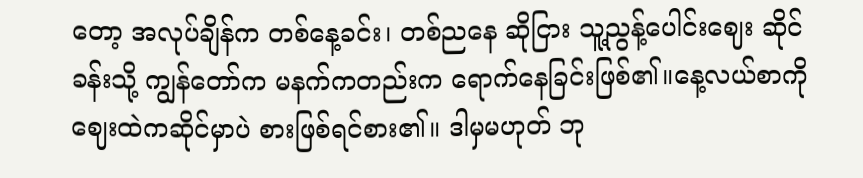တော့ အလုပ်ချိန်က တစ်နေ့ခင်း၊ တစ်ညနေ ဆိုငြား သူ့ညွန့်ပေါင်းဈေး ဆိုင်ခန်းသို့ ကျွန်တော်က မနက်ကတည်းက ရောက်နေခြင်းဖြစ်၏။နေ့လယ်စာကို ဈေးထဲကဆိုင်မှာပဲ စားဖြစ်ရင်စား၏။ ဒါမှမဟုတ် ဘု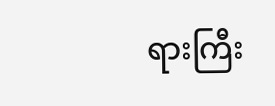ရားကြီး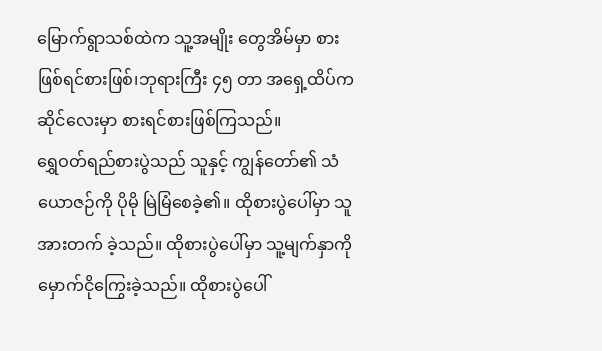မြောက်ရွာသစ်ထဲက သူ့အမျိုး တွေအိမ်မှာ စားဖြစ်ရင်စားဖြစ်၊ဘုရားကြီး ၄၅ တာ အရှေ့ထိပ်ကဆိုင်လေးမှာ စားရင်စားဖြစ်ကြသည်။
ရွှေဝတ်ရည်စားပွဲသည် သူနှင့် ကျွန်တော်၏ သံယောဇဉ်ကို ပိုမို မြဲမြံစေခဲ့၏။ ထိုစားပွဲပေါ်မှာ သူအားတက် ခဲ့သည်။ ထိုစားပွဲပေါ်မှာ သူ့မျက်နှာကို မှောက်ငိုကြွေးခဲ့သည်။ ထိုစားပွဲပေါ်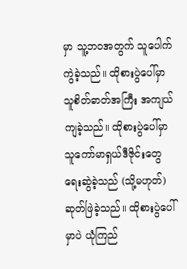မှာ သူ့ဘဝအတွက် သူပေါက်ကွဲခဲ့သည်။ ထိုစားပွဲပေါ်မှာ သူစိတ်ဓာတ်အကြီး အကျယ် ကျခဲ့သည်။ ထိုစားပွဲပေါ်မှာ သူကော်မာရှယ်ဒီဇိုင်းတွေ ရေးဆွဲခဲ့သည် (သို့မဟုတ်) ဆုတ်ဖြဲခဲ့သည်။ ထိုစားပွဲပေါ်မှာပဲ ယုံကြည်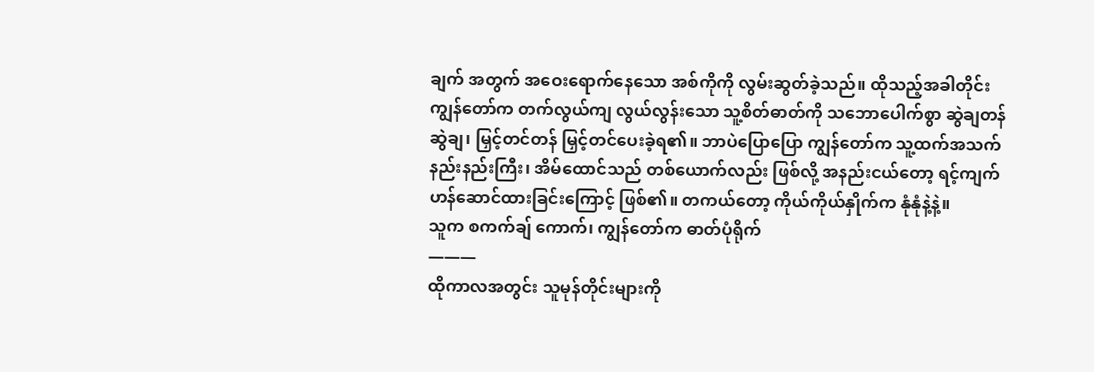ချက် အတွက် အဝေးရောက်နေသော အစ်ကိုကို လွမ်းဆွတ်ခဲ့သည်။ ထိုသည့်အခါတိုင်း ကျွန်တော်က တက်လွယ်ကျ လွယ်လွန်းသော သူ့စိတ်ဓာတ်ကို သဘောပေါက်စွာ ဆွဲချတန် ဆွဲချ၊ မြှင့်တင်တန် မြှင့်တင်ပေးခဲ့ရ၏။ ဘာပဲပြောပြော ကျွန်တော်က သူ့ထက်အသက် နည်းနည်းကြီး၊ အိမ်ထောင်သည် တစ်ယောက်လည်း ဖြစ်လို့ အနည်းငယ်တော့ ရင့်ကျက် ဟန်ဆောင်ထားခြင်းကြောင့် ဖြစ်၏။ တကယ်တော့ ကိုယ်ကိုယ်နှိုက်က နုံနုံနဲ့နဲ့။
သူက စကက်ချ် ကောက်၊ ကျွန်တော်က ဓာတ်ပုံရိုက်
———
ထိုကာလအတွင်း သူမုန်တိုင်းများကို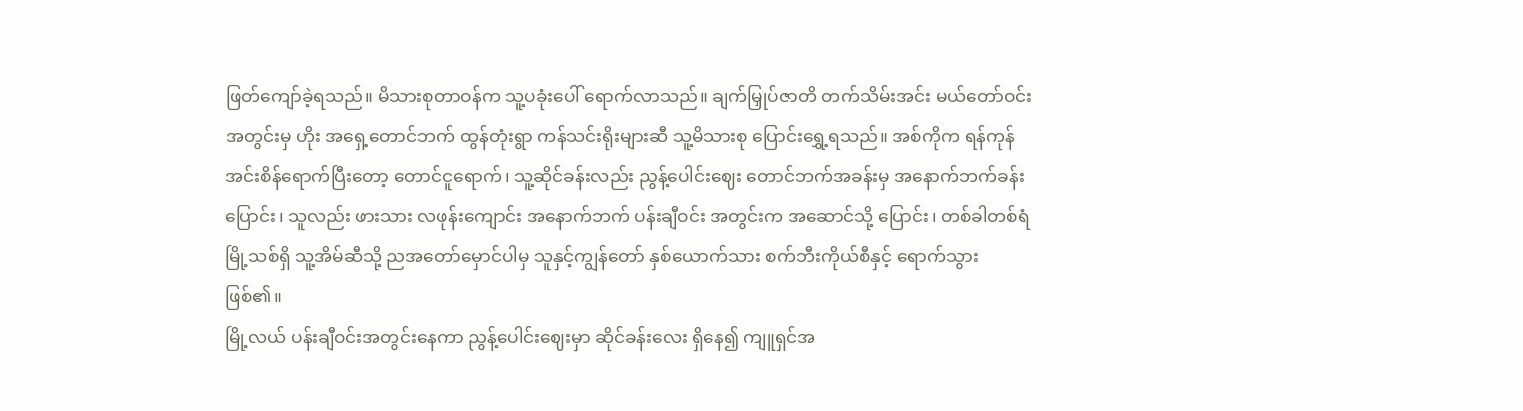ဖြတ်ကျော်ခဲ့ရသည်။ မိသားစုတာဝန်က သူ့ပခုံးပေါ် ရောက်လာသည်။ ချက်မြှုပ်ဇာတိ တက်သိမ်းအင်း မယ်တော်ဝင်း အတွင်းမှ ဟိုး အရှေ့တောင်ဘက် ထွန်တုံးရွာ ကန်သင်းရိုးများဆီ သူ့မိသားစု ပြောင်းရွှေ့ရသည်။ အစ်ကိုက ရန်ကုန် အင်းစိန်ရောက်ပြီးတော့ တောင်ငူရောက်၊ သူ့ဆိုင်ခန်းလည်း ညွန့်ပေါင်းဈေး တောင်ဘက်အခန်းမှ အနောက်ဘက်ခန်းပြောင်း၊ သူလည်း ဖားသား လဖုန်းကျောင်း အနောက်ဘက် ပန်းချီဝင်း အတွင်းက အဆောင်သို့ ပြောင်း၊ တစ်ခါတစ်ရံမြို့သစ်ရှိ သူ့အိမ်ဆီသို့ ညအတော်မှောင်ပါမှ သူနှင့်ကျွန်တော် နှစ်ယောက်သား စက်ဘီးကိုယ်စီနှင့် ရောက်သွားဖြစ်၏။
မြို့လယ် ပန်းချီဝင်းအတွင်းနေကာ ညွန့်ပေါင်းဈေးမှာ ဆိုင်ခန်းလေး ရှိနေ၍ ကျူရှင်အ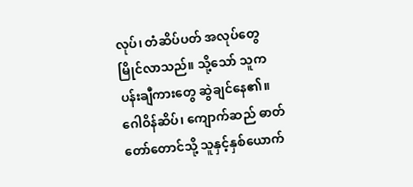လုပ်၊ တံဆိပ်ပတ် အလုပ်တွေမြိုင်လာသည်။ သို့သော် သူက ပန်းချီကားတွေ ဆွဲချင်နေ၏။ ဂေါဝိန်ဆိပ်၊ ကျောက်ဆည် ဓာတ်တော်တောင်သို့ သူနှင့်နှစ်ယောက်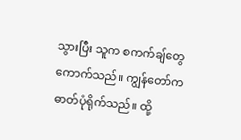သွားပြီး သူက စကက်ချ်တွေ ကောက်သည်။ ကျွန်တော်က ဓာတ်ပုံရိုက်သည်။ ထို့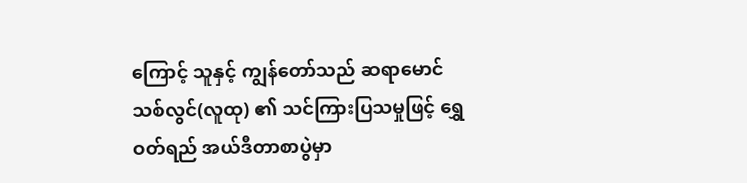ကြောင့် သူနှင့် ကျွန်တော်သည် ဆရာမောင်သစ်လွင်(လူထု) ၏ သင်ကြားပြသမှုဖြင့် ရွှေဝတ်ရည် အယ်ဒီတာစာပွဲမှာ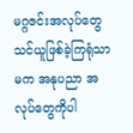မဂ္ဂဇင်းအလုပ်တွေ သင်ယူဖြစ်ခဲ့ကြရုံသာ မက အနုပညာ အလုပ်တွေကိုပါ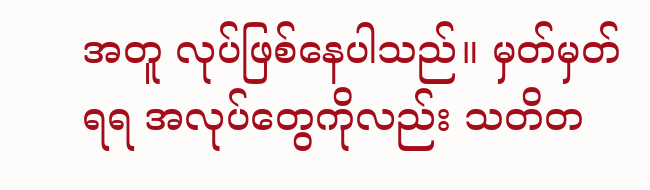အတူ လုပ်ဖြစ်နေပါသည်။ မှတ်မှတ်ရရ အလုပ်တွေကိုလည်း သတိတ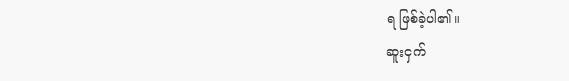ရ ဖြစ်ခဲ့ပါ၏။
ဆူးငှက်